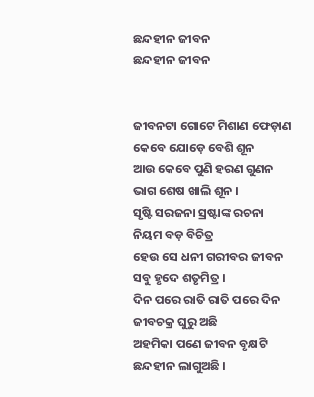ଛନ୍ଦହୀନ ଜୀବନ
ଛନ୍ଦହୀନ ଜୀବନ


ଜୀବନଟା ଗୋଟେ ମିଶାଣ ଫେଡ଼ାଣ
କେବେ ଯୋଡ଼େ ବେଶି ଶୂନ
ଆଉ କେବେ ପୁଣି ହରଣ ଗୁଣନ
ଭାଗ ଶେଷ ଖାଲି ଶୂନ ।
ସୃଷ୍ଟି ସରଜନା ସ୍ରଷ୍ଟାଙ୍କ ରଚନା
ନିୟମ ବଡ଼ ବିଚିତ୍ର
ହେଉ ସେ ଧନୀ ଗରୀବର ଜୀବନ
ସବୁ ହୃଦେ ଶତୃମିତ୍ର ।
ଦିନ ପରେ ରାତି ରାତି ପରେ ଦିନ
ଜୀବଚକ୍ର ଘୁରୁ ଅଛି
ଅହମିକା ପଣେ ଜୀବନ ବୃକ୍ଷଟି
ଛନ୍ଦହୀନ ଲାଗୁଅଛି ।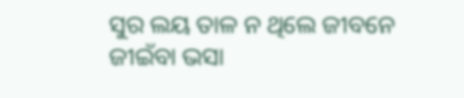ସୁର ଲୟ ତାଳ ନ ଥିଲେ ଜୀବନେ
ଜୀଇଁବା ଭସା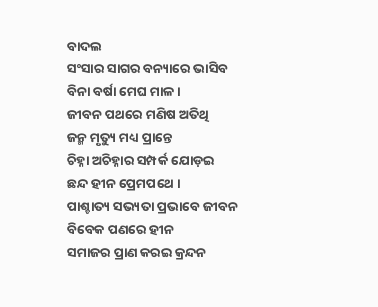ବାଦଲ
ସଂସାର ସାଗର ବନ୍ୟାରେ ଭାସିବ
ବିନା ବର୍ଷା ମେଘ ମାଳ ।
ଜୀବନ ପଥରେ ମଣିଷ ଅତିଥି
ଜନ୍ମ ମୃତ୍ୟୁ ମଧ୍ୟ ପ୍ରାନ୍ତେ
ଚିହ୍ନା ଅଚିହ୍ନାର ସମ୍ପର୍କ ଯୋଡ଼ଇ
ଛନ୍ଦ ହୀନ ପ୍ରେମପଥେ ।
ପାଶ୍ଚାତ୍ୟ ସଭ୍ୟତା ପ୍ରଭାବେ ଜୀବନ
ବିବେକ ପଣରେ ହୀନ
ସମାଜର ପ୍ରାଣ କରଇ କ୍ରନ୍ଦନ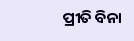ପ୍ରୀତି ବିନା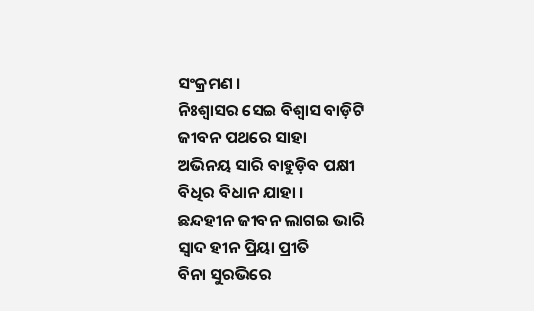ସଂକ୍ରମଣ ।
ନିଃଶ୍ୱାସର ସେଇ ବିଶ୍ୱାସ ବାଡ଼ିଟି
ଜୀବନ ପଥରେ ସାହା
ଅଭିନୟ ସାରି ବାହୁଡ଼ିବ ପକ୍ଷୀ
ବିଧିର ବିଧାନ ଯାହା ।
ଛନ୍ଦହୀନ ଜୀବନ ଲାଗଇ ଭାରି
ସ୍ୱାଦ ହୀନ ପ୍ରିୟା ପ୍ରୀତି
ବିନା ସୁରଭିରେ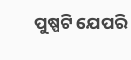ପୁଷ୍ପଟି ଯେପରି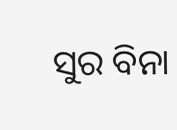ସୁର ବିନା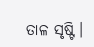ତାଳ ସୃଷ୍ଟି ।